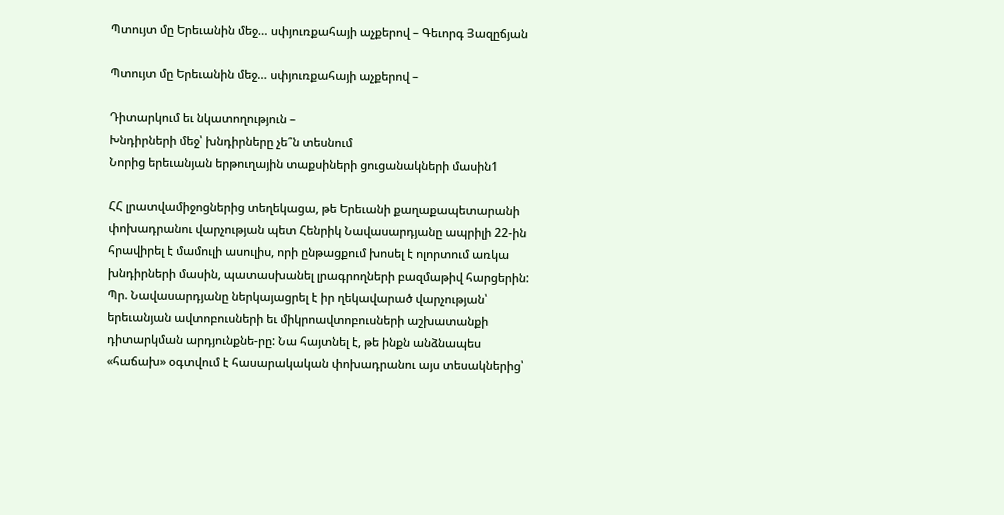Պտույտ մը Երեւանին մեջ… սփյուռքահայի աչքերով – Գեւորգ Յազըճյան

Պտույտ մը Երեւանին մեջ… սփյուռքահայի աչքերով –

Դիտարկում եւ նկատողություն –
Խնդիրների մեջ՝ խնդիրները չե՞ն տեսնում
Նորից երեւանյան երթուղային տաքսիների ցուցանակների մասին1

ՀՀ լրատվամիջոցներից տեղեկացա, թե Երեւանի քաղաքապետարանի փոխադրանու վարչության պետ Հենրիկ Նավասարդյանը ապրիլի 22-ին հրավիրել է մամուլի ասուլիս, որի ընթացքում խոսել է ոլորտում առկա խնդիրների մասին, պատասխանել լրագրողների բազմաթիվ հարցերին: Պր. Նավասարդյանը ներկայացրել է իր ղեկավարած վարչության՝ երեւանյան ավտոբուսների եւ միկրոավտոբուսների աշխատանքի դիտարկման արդյունքնե-րը: Նա հայտնել է, թե ինքն անձնապես «հաճախ» օգտվում է հասարակական փոխադրանու այս տեսակներից՝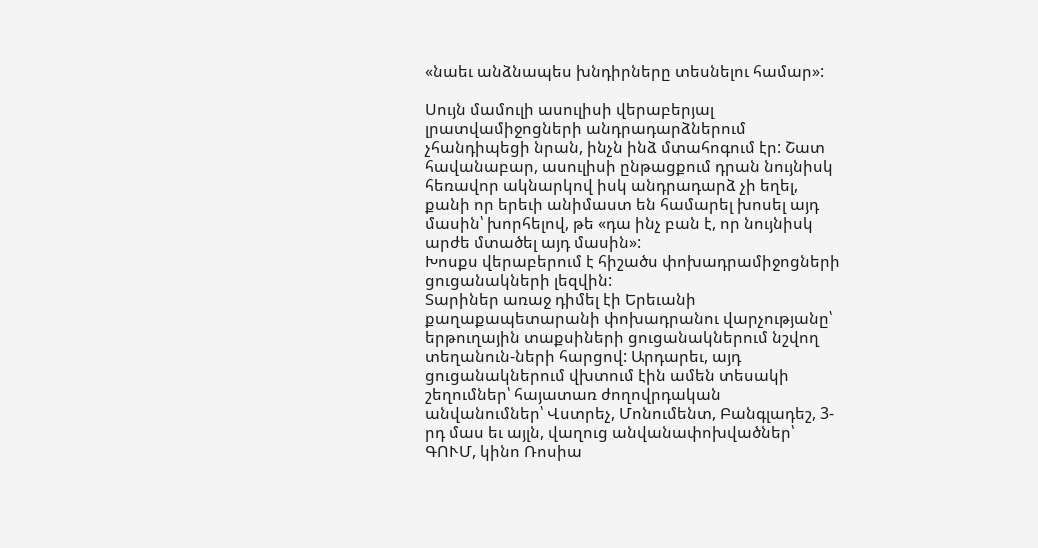«նաեւ անձնապես խնդիրները տեսնելու համար»:

Սույն մամուլի ասուլիսի վերաբերյալ լրատվամիջոցների անդրադարձներում չհանդիպեցի նրան, ինչն ինձ մտահոգում էր: Շատ հավանաբար, ասուլիսի ընթացքում դրան նույնիսկ հեռավոր ակնարկով իսկ անդրադարձ չի եղել, քանի որ երեւի անիմաստ են համարել խոսել այդ մասին՝ խորհելով, թե «դա ինչ բան է, որ նույնիսկ արժե մտածել այդ մասին»:
Խոսքս վերաբերում է հիշածս փոխադրամիջոցների ցուցանակների լեզվին:
Տարիներ առաջ դիմել էի Երեւանի քաղաքապետարանի փոխադրանու վարչությանը՝ երթուղային տաքսիների ցուցանակներում նշվող տեղանուն-ների հարցով: Արդարեւ, այդ ցուցանակներում վխտում էին ամեն տեսակի շեղումներ՝ հայատառ ժողովրդական անվանումներ՝ Վստրեչ, Մոնումենտ, Բանգլադեշ, 3-րդ մաս եւ այլն, վաղուց անվանափոխվածներ՝ ԳՈՒՄ, կինո Ռոսիա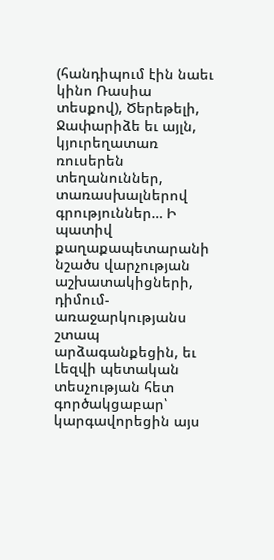(հանդիպում էին նաեւ կինո Ռասիա տեսքով), Ծերեթելի, Ջափարիձե եւ այլն, կյուրեղատառ ռուսերեն տեղանուններ, տառասխալներով գրություններ… Ի պատիվ քաղաքապետարանի նշածս վարչության աշխատակիցների, դիմում-առաջարկությանս շտապ արձագանքեցին, եւ Լեզվի պետական տեսչության հետ գործակցաբար՝ կարգավորեցին այս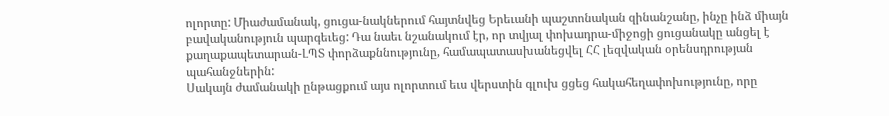ոլորտը: Միաժամանակ, ցուցա-նակներում հայտնվեց Երեւանի պաշտոնական զինանշանը, ինչը ինձ միայն բավականություն պարգեւեց: Դա նաեւ նշանակում էր, որ տվյալ փոխադրա-միջոցի ցուցանակը անցել է քաղաքապետարան-ԼՊՏ փորձաքննությունը, համապատասխանեցվել ՀՀ լեզվական օրենսդրության պահանջներին:
Սակայն ժամանակի ընթացքում այս ոլորտում եւս վերստին գլուխ ցցեց հակահեղափոխությունը, որը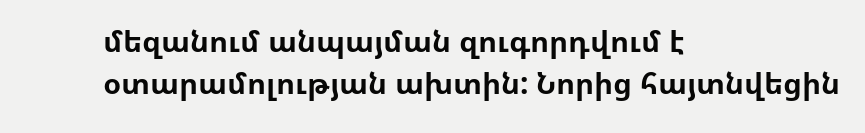մեզանում անպայման զուգորդվում է օտարամոլության ախտին: Նորից հայտնվեցին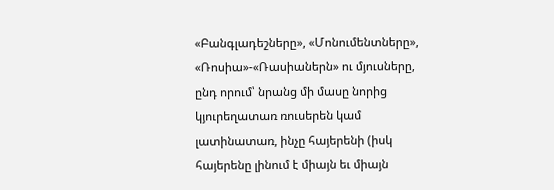«Բանգլադեշները», «Մոնումենտները», «Ռոսիա»-«Ռասիաներն» ու մյուսները, ընդ որում՝ նրանց մի մասը նորից կյուրեղատառ ռուսերեն կամ լատինատառ, ինչը հայերենի (իսկ հայերենը լինում է միայն եւ միայն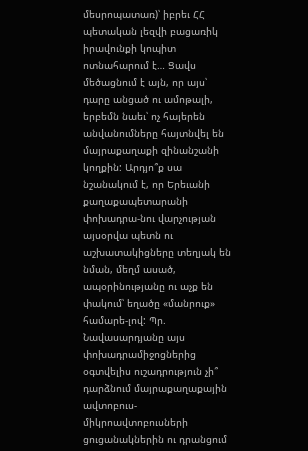մեսրոպատառ)՝ իբրեւ ՀՀ պետական լեզվի բացառիկ իրավունքի կոպիտ ոտնահարում է… Ցավս մեծացնում է այն, որ այս՝ դարը անցած ու ամոթալի, երբեմն նաեւ՝ ոչ հայերեն անվանումները հայտնվել են մայրաքաղաքի զինանշանի կողքին: Արդյո՞ք սա նշանակում է, որ Երեւանի քաղաքապետարանի փոխադրա-նու վարչության այսօրվա պետն ու աշխատակիցները տեղյակ են նման, մեղմ ասած, ապօրինությանը ու աչք են փակում՝ եղածը «մանրուք» համարե-լով: Պր. Նավասարդյանը այս փոխադրամիջոցներից օգտվելիս ուշադրություն չի՞ դարձնում մայրաքաղաքային ավտոբուս-միկրոավտոբուսների ցուցանակներին ու դրանցում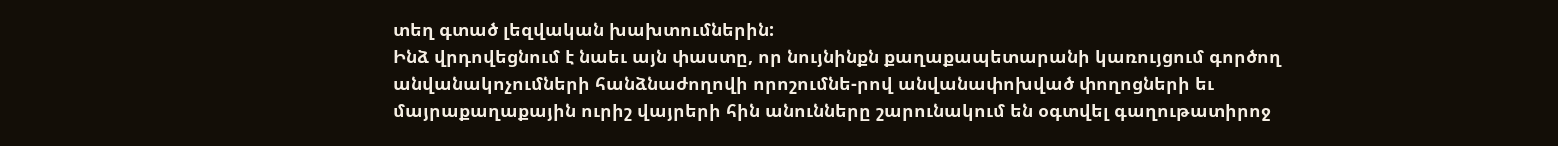տեղ գտած լեզվական խախտումներին:
Ինձ վրդովեցնում է նաեւ այն փաստը, որ նույնինքն քաղաքապետարանի կառույցում գործող անվանակոչումների հանձնաժողովի որոշումնե-րով անվանափոխված փողոցների եւ մայրաքաղաքային ուրիշ վայրերի հին անունները շարունակում են օգտվել գաղութատիրոջ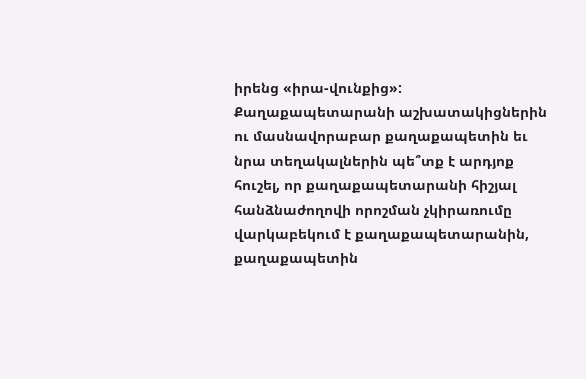իրենց «իրա-վունքից»: Քաղաքապետարանի աշխատակիցներին ու մասնավորաբար քաղաքապետին եւ նրա տեղակալներին պե՞տք է արդյոք հուշել, որ քաղաքապետարանի հիշյալ հանձնաժողովի որոշման չկիրառումը վարկաբեկում է քաղաքապետարանին, քաղաքապետին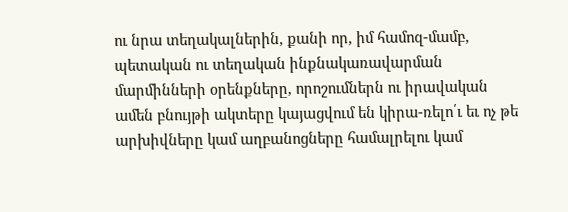ու նրա տեղակալներին, քանի որ, իմ համոզ-մամբ, պետական ու տեղական ինքնակառավարման մարմինների օրենքները, որոշումներն ու իրավական ամեն բնույթի ակտերը կայացվում են կիրա-ռելո՛ւ եւ ոչ թե արխիվները կամ աղբանոցները համալրելու կամ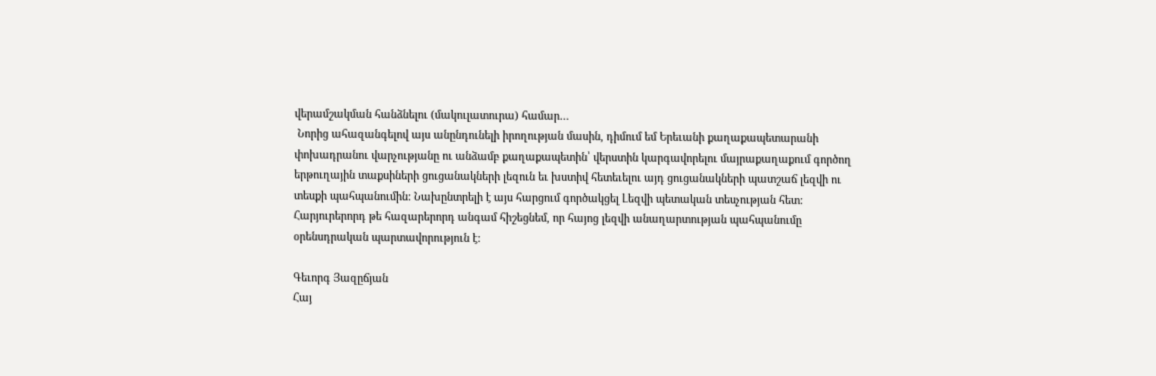վերամշակման հանձնելու (մակուլատուրա) համար…
 Նորից ահազանգելով այս անընդունելի իրողության մասին, դիմում եմ Երեւանի քաղաքապետարանի փոխադրանու վարչությանը ու անձամբ քաղաքապետին՝ վերստին կարգավորելու մայրաքաղաքում գործող երթուղային տաքսիների ցուցանակների լեզուն եւ խստիվ հետեւելու այդ ցուցանակների պատշաճ լեզվի ու տեսքի պահպանումին: Նախընտրելի է այս հարցում գործակցել Լեզվի պետական տեսչության հետ:
Հարյուրերորդ թե հազարերորդ անգամ հիշեցնեմ, որ հայոց լեզվի անաղարտության պահպանումը օրենսդրական պարտավորություն է:

Գեւորգ Յազըճյան
Հայ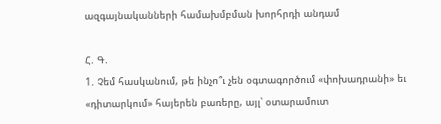ազգայնականների համախմբման խորհրդի անդամ

Հ. Գ.
1. Չեմ հասկանում, թե ինչո՞ւ չեն օգտագործում «փոխադրանի» եւ «դիտարկում» հայերեն բառերը, այլ՝ օտարամուտ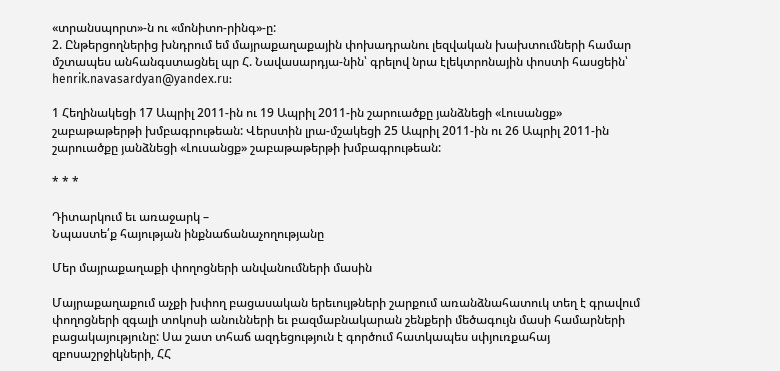«տրանսպորտ»-ն ու «մոնիտո-րինգ»-ը:
2. Ընթերցողներից խնդրում եմ մայրաքաղաքային փոխադրանու լեզվական խախտումների համար մշտապես անհանգստացնել պր Հ. Նավասարդյա-նին՝ գրելով նրա էլեկտրոնային փոստի հասցեին՝ henrik.navasardyan@yandex.ru:

1 Հեղինակեցի 17 Ապրիլ 2011-ին ու 19 Ապրիլ 2011-ին շարուածքը յանձնեցի «Լուսանցք» շաբաթաթերթի խմբագրութեան: Վերստին լրա-մշակեցի 25 Ապրիլ 2011-ին ու 26 Ապրիլ 2011-ին շարուածքը յանձնեցի «Լուսանցք» շաբաթաթերթի խմբագրութեան:

* * *

Դիտարկում եւ առաջարկ –
Նպաստե՛ք հայության ինքնաճանաչողությանը

Մեր մայրաքաղաքի փողոցների անվանումների մասին

Մայրաքաղաքում աչքի խփող բացասական երեւույթների շարքում առանձնահատուկ տեղ է գրավում փողոցների զգալի տոկոսի անունների եւ բազմաբնակարան շենքերի մեծագույն մասի համարների բացակայությունը: Սա շատ տհաճ ազդեցություն է գործում հատկապես սփյուռքահայ զբոսաշրջիկների, ՀՀ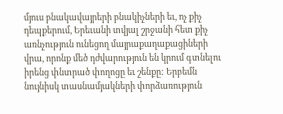մյուս բնակավայրերի բնակիչների եւ, ոչ քիչ դեպքերում, Երեւանի տվյալ շրջանի հետ քիչ առնչություն ունեցող մայրաքաղաքացիների վրա, որոնք մեծ դժվարություն են կրում գտնելու իրենց փնտրած փողոցը եւ շենքը: Երբեմն նույնիսկ տասնամյակների փորձառություն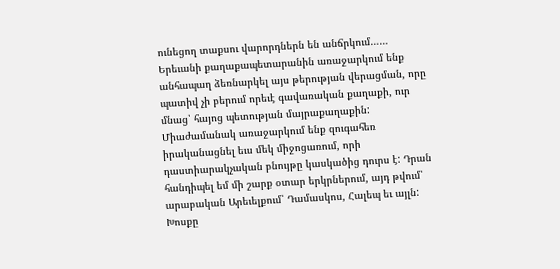ունեցող տաքսու վարորդներն են անճրկում……
Երեւանի քաղաքապետարանին առաջարկում ենք անհապաղ ձեռնարկել այս թերության վերացման, որը պատիվ չի բերում որեւէ գավառական քաղաքի, ուր մնաց՝ հայոց պետության մայրաքաղաքին:
Միաժամանակ առաջարկում ենք զուգահեռ իրականացնել եւս մեկ միջոցառում, որի դաստիարակչական բնույթը կասկածից դուրս է: Դրան հանդիպել եմ մի շարք օտար երկրներում, այդ թվում՝ արաբական Արեւելքում՝ Դամասկոս, Հալեպ եւ այլն: Խոսքը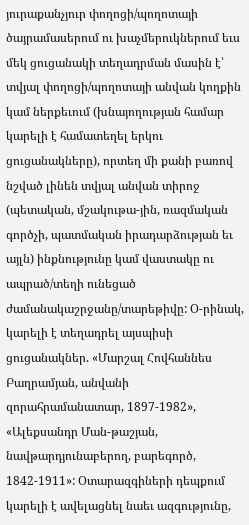յուրաքանչյուր փողոցի/պողոտայի ծայրամասերում ու խաչմերուկներում եւս մեկ ցուցանակի տեղադրման մասին է՝ տվյալ փողոցի/պողոտայի անվան կողքին կամ ներքեւում (խնայողության համար կարելի է համատեղել երկու ցուցանակները), որտեղ մի քանի բառով նշված լինեն տվյալ անվան տիրոջ (պետական, մշակութա-յին, ռազմական գործչի, պատմական իրադարձության եւ այլն) ինքնությունը կամ վաստակը ու ապրած/տեղի ունեցած ժամանակաշրջանը/տարեթիվը: Օ-րինակ, կարելի է տեղադրել այսպիսի ցուցանակներ. «Մարշալ Հովհաննես Բաղրամյան, անվանի զորահրամանատար, 1897-1982», «Ալեքսանդր Ման-թաշյան, նավթարդյունաբերող, բարեգործ, 1842-1911»: Օտարազգիների դեպքում կարելի է ավելացնել նաեւ ազգությունը,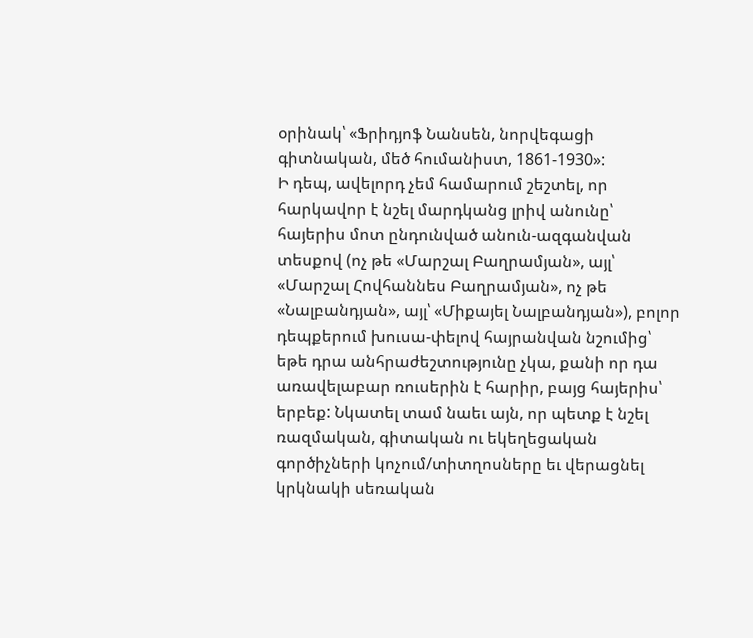օրինակ՝ «Ֆրիդյոֆ Նանսեն, նորվեգացի գիտնական, մեծ հումանիստ, 1861-1930»:
Ի դեպ, ավելորդ չեմ համարում շեշտել, որ հարկավոր է նշել մարդկանց լրիվ անունը՝ հայերիս մոտ ընդունված անուն-ազգանվան տեսքով (ոչ թե «Մարշալ Բաղրամյան», այլ՝ «Մարշալ Հովհաննես Բաղրամյան», ոչ թե «Նալբանդյան», այլ՝ «Միքայել Նալբանդյան»), բոլոր դեպքերում խուսա-փելով հայրանվան նշումից՝ եթե դրա անհրաժեշտությունը չկա, քանի որ դա առավելաբար ռուսերին է հարիր, բայց հայերիս՝ երբեք: Նկատել տամ նաեւ այն, որ պետք է նշել ռազմական, գիտական ու եկեղեցական գործիչների կոչում/տիտղոսները եւ վերացնել կրկնակի սեռական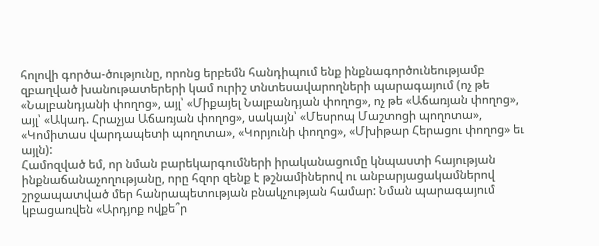հոլովի գործա-ծությունը, որոնց երբեմն հանդիպում ենք ինքնագործունեությամբ զբաղված խանութատերերի կամ ուրիշ տնտեսավարողների պարագայում (ոչ թե «Նալբանդյանի փողոց», այլ՝ «Միքայել Նալբանդյան փողոց», ոչ թե «Աճառյան փողոց», այլ՝ «Ակադ. Հրաչյա Աճառյան փողոց», սակայն՝ «Մեսրոպ Մաշտոցի պողոտա», «Կոմիտաս վարդապետի պողոտա», «Կորյունի փողոց», «Մխիթար Հերացու փողոց» եւ այլն):
Համոզված եմ, որ նման բարեկարգումների իրականացումը կնպաստի հայության ինքնաճանաչողությանը, որը հզոր զենք է թշնամիներով ու անբարյացակամներով շրջապատված մեր հանրապետության բնակչության համար: Նման պարագայում կբացառվեն «Արդյոք ովքե՞ր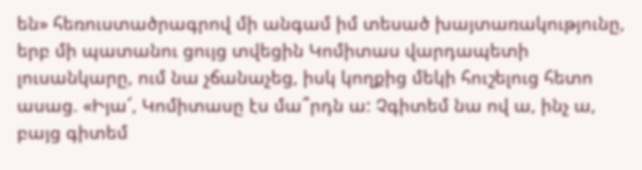են» հեռուստածրագրով մի անգամ իմ տեսած խայտառակությունը, երբ մի պատանու ցույց տվեցին Կոմիտաս վարդապետի լուսանկարը, ում նա չճանաչեց, իսկ կողքից մեկի հուշելուց հետո ասաց. «Իյա՜, Կոմիտասը էս մա՞րդն ա: Չգիտեմ նա ով ա, ինչ ա, բայց գիտեմ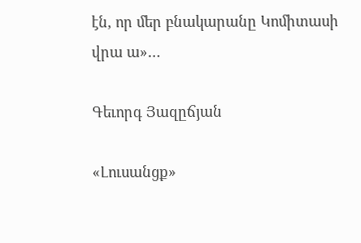էն, որ մեր բնակարանը Կոմիտասի վրա ա»…

Գեւորգ Յազըճյան

«Լուսանցք»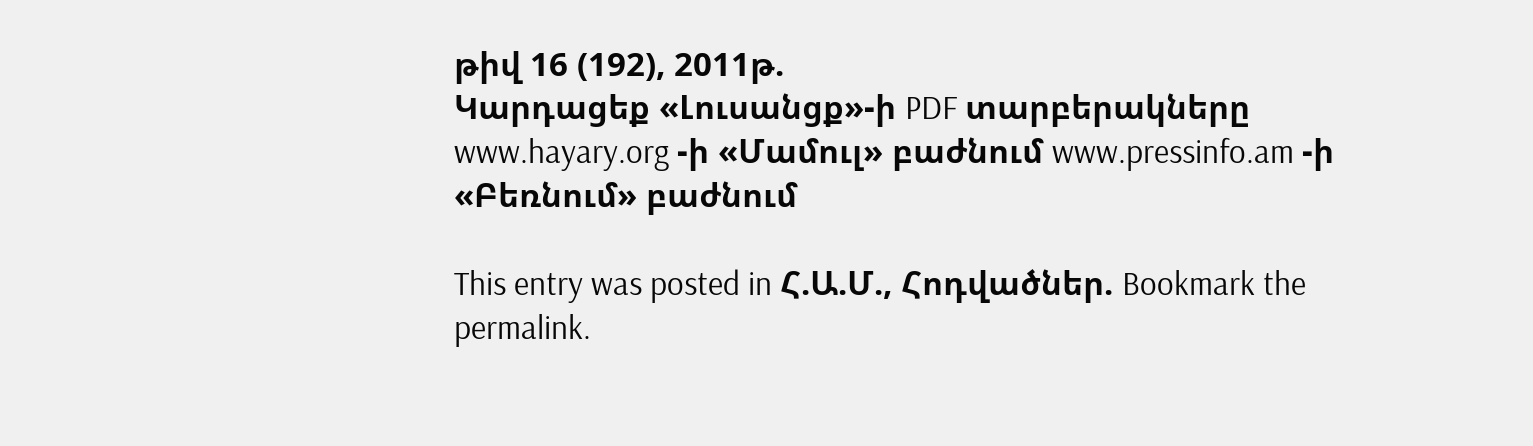թիվ 16 (192), 2011թ.
Կարդացեք «Լուսանցք»-ի PDF տարբերակները www.hayary.org -ի «Մամուլ» բաժնում www.pressinfo.am -ի «Բեռնում» բաժնում

This entry was posted in Հ.Ա.Մ., Հոդվածներ. Bookmark the permalink.